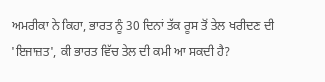ਅਮਰੀਕਾ ਨੇ ਕਿਹਾ, ਭਾਰਤ ਨੂੰ 30 ਦਿਨਾਂ ਤੱਕ ਰੂਸ ਤੋਂ ਤੇਲ ਖਰੀਦਣ ਦੀ 'ਇਜਾਜ਼ਤ', ਕੀ ਭਾਰਤ ਵਿੱਚ ਤੇਲ ਦੀ ਕਮੀ ਆ ਸਕਦੀ ਹੈ?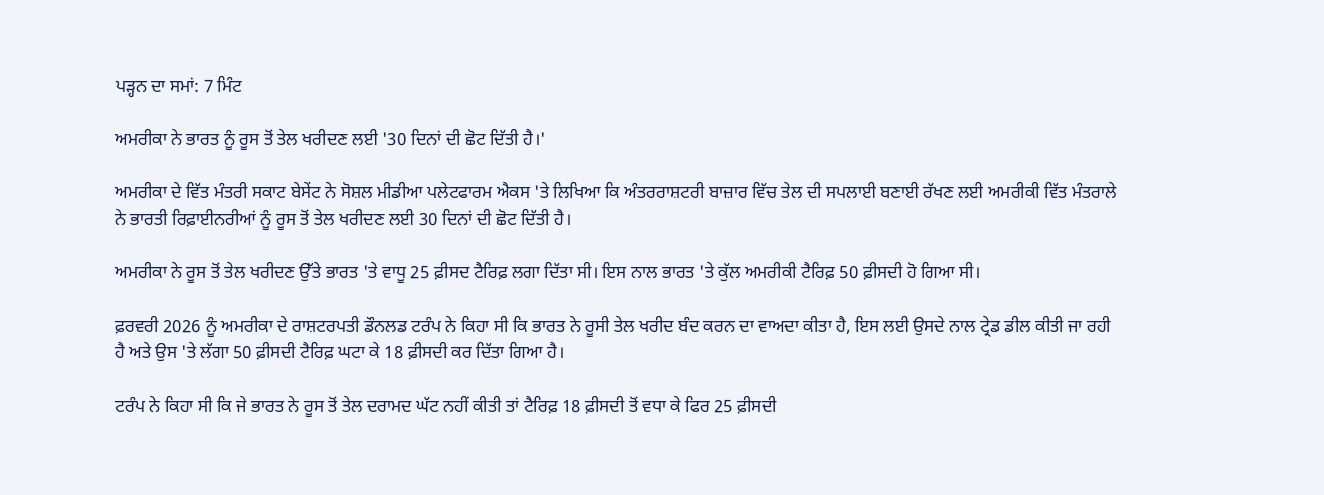ਪੜ੍ਹਨ ਦਾ ਸਮਾਂ: 7 ਮਿੰਟ

ਅਮਰੀਕਾ ਨੇ ਭਾਰਤ ਨੂੰ ਰੂਸ ਤੋਂ ਤੇਲ ਖਰੀਦਣ ਲਈ '30 ਦਿਨਾਂ ਦੀ ਛੋਟ ਦਿੱਤੀ ਹੈ।'

ਅਮਰੀਕਾ ਦੇ ਵਿੱਤ ਮੰਤਰੀ ਸਕਾਟ ਬੇਸੇਂਟ ਨੇ ਸੋਸ਼ਲ ਮੀਡੀਆ ਪਲੇਟਫਾਰਮ ਐਕਸ 'ਤੇ ਲਿਖਿਆ ਕਿ ਅੰਤਰਰਾਸ਼ਟਰੀ ਬਾਜ਼ਾਰ ਵਿੱਚ ਤੇਲ ਦੀ ਸਪਲਾਈ ਬਣਾਈ ਰੱਖਣ ਲਈ ਅਮਰੀਕੀ ਵਿੱਤ ਮੰਤਰਾਲੇ ਨੇ ਭਾਰਤੀ ਰਿਫ਼ਾਈਨਰੀਆਂ ਨੂੰ ਰੂਸ ਤੋਂ ਤੇਲ ਖਰੀਦਣ ਲਈ 30 ਦਿਨਾਂ ਦੀ ਛੋਟ ਦਿੱਤੀ ਹੈ।

ਅਮਰੀਕਾ ਨੇ ਰੂਸ ਤੋਂ ਤੇਲ ਖਰੀਦਣ ਉੱਤੇ ਭਾਰਤ 'ਤੇ ਵਾਧੂ 25 ਫ਼ੀਸਦ ਟੈਰਿਫ਼ ਲਗਾ ਦਿੱਤਾ ਸੀ। ਇਸ ਨਾਲ ਭਾਰਤ 'ਤੇ ਕੁੱਲ ਅਮਰੀਕੀ ਟੈਰਿਫ਼ 50 ਫ਼ੀਸਦੀ ਹੋ ਗਿਆ ਸੀ।

ਫ਼ਰਵਰੀ 2026 ਨੂੰ ਅਮਰੀਕਾ ਦੇ ਰਾਸ਼ਟਰਪਤੀ ਡੌਨਲਡ ਟਰੰਪ ਨੇ ਕਿਹਾ ਸੀ ਕਿ ਭਾਰਤ ਨੇ ਰੂਸੀ ਤੇਲ ਖਰੀਦ ਬੰਦ ਕਰਨ ਦਾ ਵਾਅਦਾ ਕੀਤਾ ਹੈ, ਇਸ ਲਈ ਉਸਦੇ ਨਾਲ ਟ੍ਰੇਡ ਡੀਲ ਕੀਤੀ ਜਾ ਰਹੀ ਹੈ ਅਤੇ ਉਸ 'ਤੇ ਲੱਗਾ 50 ਫ਼ੀਸਦੀ ਟੈਰਿਫ਼ ਘਟਾ ਕੇ 18 ਫ਼ੀਸਦੀ ਕਰ ਦਿੱਤਾ ਗਿਆ ਹੈ।

ਟਰੰਪ ਨੇ ਕਿਹਾ ਸੀ ਕਿ ਜੇ ਭਾਰਤ ਨੇ ਰੂਸ ਤੋਂ ਤੇਲ ਦਰਾਮਦ ਘੱਟ ਨਹੀਂ ਕੀਤੀ ਤਾਂ ਟੈਰਿਫ਼ 18 ਫ਼ੀਸਦੀ ਤੋਂ ਵਧਾ ਕੇ ਫਿਰ 25 ਫ਼ੀਸਦੀ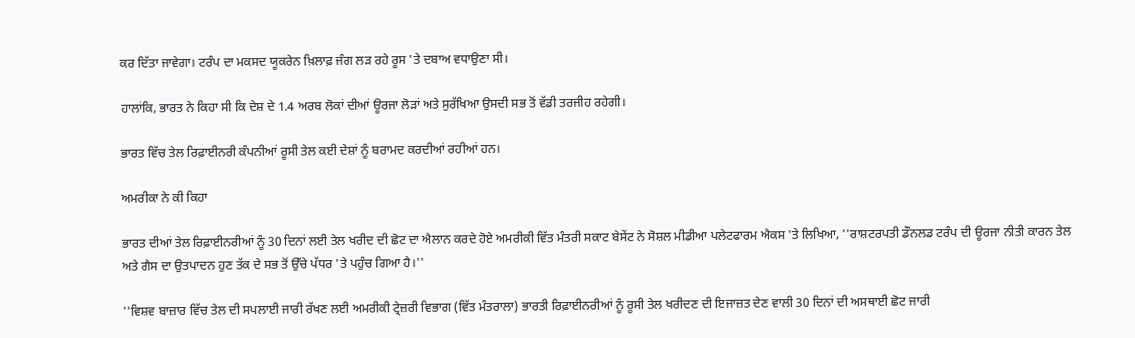ਕਰ ਦਿੱਤਾ ਜਾਵੇਗਾ। ਟਰੰਪ ਦਾ ਮਕਸਦ ਯੂਕਰੇਨ ਖ਼ਿਲਾਫ਼ ਜੰਗ ਲੜ ਰਹੇ ਰੂਸ 'ਤੇ ਦਬਾਅ ਵਧਾਉਣਾ ਸੀ।

ਹਾਲਾਂਕਿ, ਭਾਰਤ ਨੇ ਕਿਹਾ ਸੀ ਕਿ ਦੇਸ਼ ਦੇ 1.4 ਅਰਬ ਲੋਕਾਂ ਦੀਆਂ ਊਰਜਾ ਲੋੜਾਂ ਅਤੇ ਸੁਰੱਖਿਆ ਉਸਦੀ ਸਭ ਤੋਂ ਵੱਡੀ ਤਰਜੀਹ ਰਹੇਗੀ।

ਭਾਰਤ ਵਿੱਚ ਤੇਲ ਰਿਫ਼ਾਈਨਰੀ ਕੰਪਨੀਆਂ ਰੂਸੀ ਤੇਲ ਕਈ ਦੇਸ਼ਾਂ ਨੂੰ ਬਰਾਮਦ ਕਰਦੀਆਂ ਰਹੀਆਂ ਹਨ।

ਅਮਰੀਕਾ ਨੇ ਕੀ ਕਿਹਾ

ਭਾਰਤ ਦੀਆਂ ਤੇਲ ਰਿਫ਼ਾਈਨਰੀਆਂ ਨੂੰ 30 ਦਿਨਾਂ ਲਈ ਤੇਲ ਖਰੀਦ ਦੀ ਛੋਟ ਦਾ ਐਲਾਨ ਕਰਦੇ ਹੋਏ ਅਮਰੀਕੀ ਵਿੱਤ ਮੰਤਰੀ ਸਕਾਟ ਬੇਸੇਂਟ ਨੇ ਸੋਸ਼ਲ ਮੀਡੀਆ ਪਲੇਟਫਾਰਮ ਐਕਸ 'ਤੇ ਲਿਖਿਆ, ''ਰਾਸ਼ਟਰਪਤੀ ਡੌਨਲਡ ਟਰੰਪ ਦੀ ਊਰਜਾ ਨੀਤੀ ਕਾਰਨ ਤੇਲ ਅਤੇ ਗੈਸ ਦਾ ਉਤਪਾਦਨ ਹੁਣ ਤੱਕ ਦੇ ਸਭ ਤੋਂ ਉੱਚੇ ਪੱਧਰ 'ਤੇ ਪਹੁੰਚ ਗਿਆ ਹੈ।''

''ਵਿਸ਼ਵ ਬਾਜ਼ਾਰ ਵਿੱਚ ਤੇਲ ਦੀ ਸਪਲਾਈ ਜਾਰੀ ਰੱਖਣ ਲਈ ਅਮਰੀਕੀ ਟ੍ਰੇਜ਼ਰੀ ਵਿਭਾਗ (ਵਿੱਤ ਮੰਤਰਾਲਾ) ਭਾਰਤੀ ਰਿਫ਼ਾਈਨਰੀਆਂ ਨੂੰ ਰੂਸੀ ਤੇਲ ਖਰੀਦਣ ਦੀ ਇਜਾਜ਼ਤ ਦੇਣ ਵਾਲੀ 30 ਦਿਨਾਂ ਦੀ ਅਸਥਾਈ ਛੋਟ ਜਾਰੀ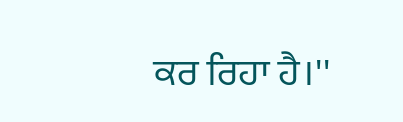ਕਰ ਰਿਹਾ ਹੈ।''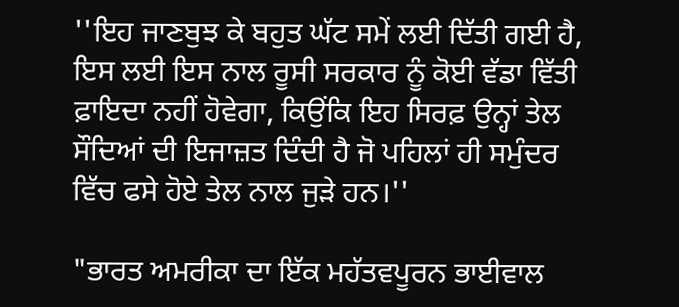''ਇਹ ਜਾਣਬੁਝ ਕੇ ਬਹੁਤ ਘੱਟ ਸਮੇਂ ਲਈ ਦਿੱਤੀ ਗਈ ਹੈ, ਇਸ ਲਈ ਇਸ ਨਾਲ ਰੂਸੀ ਸਰਕਾਰ ਨੂੰ ਕੋਈ ਵੱਡਾ ਵਿੱਤੀ ਫ਼ਾਇਦਾ ਨਹੀਂ ਹੋਵੇਗਾ, ਕਿਉਂਕਿ ਇਹ ਸਿਰਫ਼ ਉਨ੍ਹਾਂ ਤੇਲ ਸੌਦਿਆਂ ਦੀ ਇਜਾਜ਼ਤ ਦਿੰਦੀ ਹੈ ਜੋ ਪਹਿਲਾਂ ਹੀ ਸਮੁੰਦਰ ਵਿੱਚ ਫਸੇ ਹੋਏ ਤੇਲ ਨਾਲ ਜੁੜੇ ਹਨ।''

"ਭਾਰਤ ਅਮਰੀਕਾ ਦਾ ਇੱਕ ਮਹੱਤਵਪੂਰਨ ਭਾਈਵਾਲ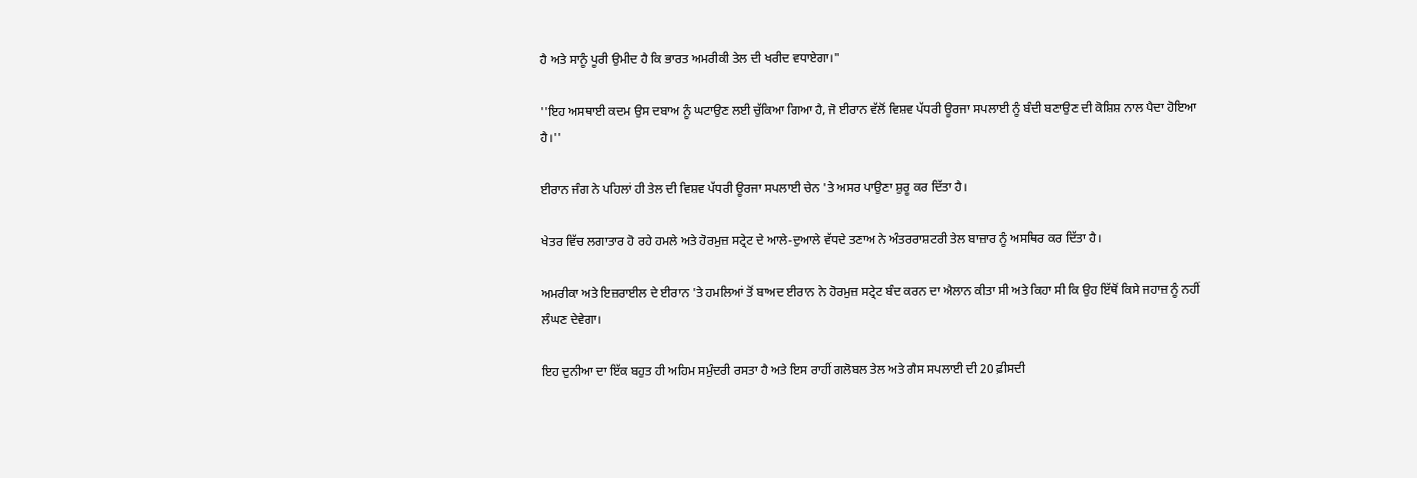ਹੈ ਅਤੇ ਸਾਨੂੰ ਪੂਰੀ ਉਮੀਦ ਹੈ ਕਿ ਭਾਰਤ ਅਮਰੀਕੀ ਤੇਲ ਦੀ ਖਰੀਦ ਵਧਾਏਗਾ।"

''ਇਹ ਅਸਥਾਈ ਕਦਮ ਉਸ ਦਬਾਅ ਨੂੰ ਘਟਾਉਣ ਲਈ ਚੁੱਕਿਆ ਗਿਆ ਹੈ, ਜੋ ਈਰਾਨ ਵੱਲੋਂ ਵਿਸ਼ਵ ਪੱਧਰੀ ਊਰਜਾ ਸਪਲਾਈ ਨੂੰ ਬੰਦੀ ਬਣਾਉਣ ਦੀ ਕੋਸ਼ਿਸ਼ ਨਾਲ ਪੈਦਾ ਹੋਇਆ ਹੈ।''

ਈਰਾਨ ਜੰਗ ਨੇ ਪਹਿਲਾਂ ਹੀ ਤੇਲ ਦੀ ਵਿਸ਼ਵ ਪੱਧਰੀ ਊਰਜਾ ਸਪਲਾਈ ਚੇਨ 'ਤੇ ਅਸਰ ਪਾਉਣਾ ਸ਼ੁਰੂ ਕਰ ਦਿੱਤਾ ਹੈ।

ਖੇਤਰ ਵਿੱਚ ਲਗਾਤਾਰ ਹੋ ਰਹੇ ਹਮਲੇ ਅਤੇ ਹੋਰਮੁਜ਼ ਸਟ੍ਰੇਟ ਦੇ ਆਲੇ-ਦੁਆਲੇ ਵੱਧਦੇ ਤਣਾਅ ਨੇ ਅੰਤਰਰਾਸ਼ਟਰੀ ਤੇਲ ਬਾਜ਼ਾਰ ਨੂੰ ਅਸਥਿਰ ਕਰ ਦਿੱਤਾ ਹੈ।

ਅਮਰੀਕਾ ਅਤੇ ਇਜ਼ਰਾਈਲ ਦੇ ਈਰਾਨ 'ਤੇ ਹਮਲਿਆਂ ਤੋਂ ਬਾਅਦ ਈਰਾਨ ਨੇ ਹੋਰਮੁਜ਼ ਸਟ੍ਰੇਟ ਬੰਦ ਕਰਨ ਦਾ ਐਲਾਨ ਕੀਤਾ ਸੀ ਅਤੇ ਕਿਹਾ ਸੀ ਕਿ ਉਹ ਇੱਥੋਂ ਕਿਸੇ ਜਹਾਜ਼ ਨੂੰ ਨਹੀਂ ਲੰਘਣ ਦੇਵੇਗਾ।

ਇਹ ਦੁਨੀਆ ਦਾ ਇੱਕ ਬਹੁਤ ਹੀ ਅਹਿਮ ਸਮੁੰਦਰੀ ਰਸਤਾ ਹੈ ਅਤੇ ਇਸ ਰਾਹੀਂ ਗਲੋਬਲ ਤੇਲ ਅਤੇ ਗੈਸ ਸਪਲਾਈ ਦੀ 20 ਫ਼ੀਸਦੀ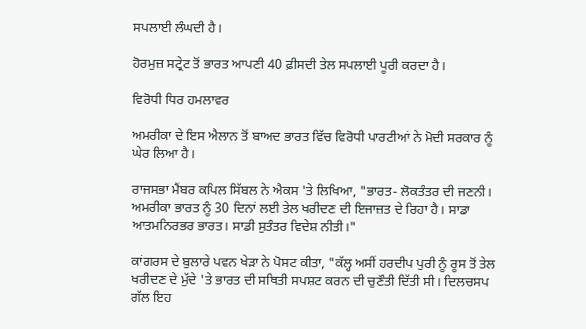ਸਪਲਾਈ ਲੰਘਦੀ ਹੈ।

ਹੋਰਮੁਜ਼ ਸਟ੍ਰੇਟ ਤੋਂ ਭਾਰਤ ਆਪਣੀ 40 ਫ਼ੀਸਦੀ ਤੇਲ ਸਪਲਾਈ ਪੂਰੀ ਕਰਦਾ ਹੈ।

ਵਿਰੋਧੀ ਧਿਰ ਹਮਲਾਵਰ

ਅਮਰੀਕਾ ਦੇ ਇਸ ਐਲਾਨ ਤੋਂ ਬਾਅਦ ਭਾਰਤ ਵਿੱਚ ਵਿਰੋਧੀ ਪਾਰਟੀਆਂ ਨੇ ਮੋਦੀ ਸਰਕਾਰ ਨੂੰ ਘੇਰ ਲਿਆ ਹੈ।

ਰਾਜਸਭਾ ਮੈਂਬਰ ਕਪਿਲ ਸਿੱਬਲ ਨੇ ਐਕਸ 'ਤੇ ਲਿਖਿਆ, "ਭਾਰਤ- ਲੋਕਤੰਤਰ ਦੀ ਜਣਨੀ। ਅਮਰੀਕਾ ਭਾਰਤ ਨੂੰ 30 ਦਿਨਾਂ ਲਈ ਤੇਲ ਖਰੀਦਣ ਦੀ ਇਜਾਜ਼ਤ ਦੇ ਰਿਹਾ ਹੈ। ਸਾਡਾ ਆਤਮਨਿਰਭਰ ਭਾਰਤ। ਸਾਡੀ ਸੁਤੰਤਰ ਵਿਦੇਸ਼ ਨੀਤੀ।"

ਕਾਂਗਰਸ ਦੇ ਬੁਲਾਰੇ ਪਵਨ ਖੇੜਾ ਨੇ ਪੋਸਟ ਕੀਤਾ, "ਕੱਲ੍ਹ ਅਸੀਂ ਹਰਦੀਪ ਪੁਰੀ ਨੂੰ ਰੂਸ ਤੋਂ ਤੇਲ ਖਰੀਦਣ ਦੇ ਮੁੱਦੇ 'ਤੇ ਭਾਰਤ ਦੀ ਸਥਿਤੀ ਸਪਸ਼ਟ ਕਰਨ ਦੀ ਚੁਣੌਤੀ ਦਿੱਤੀ ਸੀ। ਦਿਲਚਸਪ ਗੱਲ ਇਹ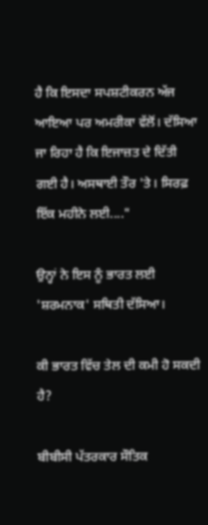ਹੈ ਕਿ ਇਸਦਾ ਸਪਸ਼ਟੀਕਰਨ ਅੱਜ ਆਇਆ ਪਰ ਅਮਰੀਕਾ ਵੱਲੋਂ। ਦੱਸਿਆ ਜਾ ਰਿਹਾ ਹੈ ਕਿ ਇਜਾਜ਼ਤ ਦੇ ਦਿੱਤੀ ਗਈ ਹੈ। ਅਸਥਾਈ ਤੌਰ 'ਤੇ। ਸਿਰਫ਼ ਇੱਕ ਮਹੀਨੇ ਲਈ...."

ਉਨ੍ਹਾਂ ਨੇ ਇਸ ਨੂੰ ਭਾਰਤ ਲਈ 'ਸ਼ਰਮਨਾਕ' ਸਥਿਤੀ ਦੱਸਿਆ।

ਕੀ ਭਾਰਤ ਵਿੱਚ ਤੇਲ ਦੀ ਕਮੀ ਹੋ ਸਕਦੀ ਹੈ?

ਬੀਬੀਸੀ ਪੱਤਰਕਾਰ ਸੌਤਿਕ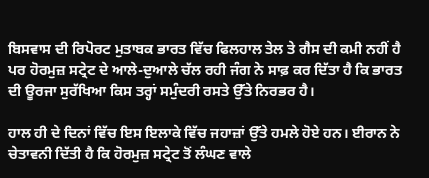ਬਿਸਵਾਸ ਦੀ ਰਿਪੋਰਟ ਮੁਤਾਬਕ ਭਾਰਤ ਵਿੱਚ ਫਿਲਹਾਲ ਤੇਲ ਤੇ ਗੈਸ ਦੀ ਕਮੀ ਨਹੀਂ ਹੈ ਪਰ ਹੋਰਮੁਜ਼ ਸਟ੍ਰੇਟ ਦੇ ਆਲੇ-ਦੁਆਲੇ ਚੱਲ ਰਹੀ ਜੰਗ ਨੇ ਸਾਫ਼ ਕਰ ਦਿੱਤਾ ਹੈ ਕਿ ਭਾਰਤ ਦੀ ਊਰਜਾ ਸੁਰੱਖਿਆ ਕਿਸ ਤਰ੍ਹਾਂ ਸਮੁੰਦਰੀ ਰਸਤੇ ਉੱਤੇ ਨਿਰਭਰ ਹੈ।

ਹਾਲ ਹੀ ਦੇ ਦਿਨਾਂ ਵਿੱਚ ਇਸ ਇਲਾਕੇ ਵਿੱਚ ਜਹਾਜ਼ਾਂ ਉੱਤੇ ਹਮਲੇ ਹੋਏ ਹਨ। ਈਰਾਨ ਨੇ ਚੇਤਾਵਨੀ ਦਿੱਤੀ ਹੈ ਕਿ ਹੋਰਮੁਜ਼ ਸਟ੍ਰੇਟ ਤੋਂ ਲੰਘਣ ਵਾਲੇ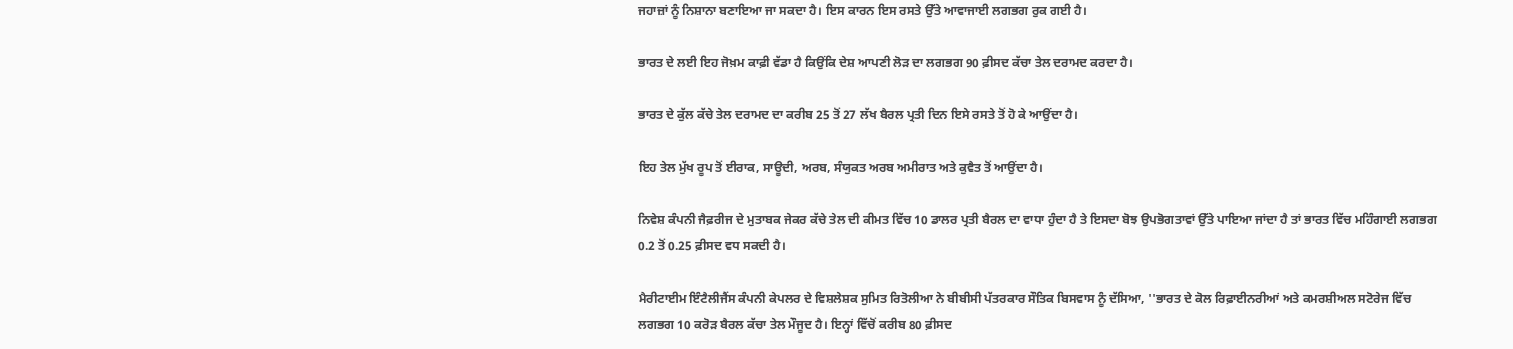ਜਹਾਜ਼ਾਂ ਨੂੰ ਨਿਸ਼ਾਨਾ ਬਣਾਇਆ ਜਾ ਸਕਦਾ ਹੈ। ਇਸ ਕਾਰਨ ਇਸ ਰਸਤੇ ਉੱਤੇ ਆਵਾਜਾਈ ਲਗਭਗ ਰੁਕ ਗਈ ਹੈ।

ਭਾਰਤ ਦੇ ਲਈ ਇਹ ਜੋਖ਼ਮ ਕਾਫ਼ੀ ਵੱਡਾ ਹੈ ਕਿਉਂਕਿ ਦੇਸ਼ ਆਪਣੀ ਲੋੜ ਦਾ ਲਗਭਗ 90 ਫ਼ੀਸਦ ਕੱਚਾ ਤੇਲ ਦਰਾਮਦ ਕਰਦਾ ਹੈ।

ਭਾਰਤ ਦੇ ਕੁੱਲ ਕੱਚੇ ਤੇਲ ਦਰਾਮਦ ਦਾ ਕਰੀਬ 25 ਤੋਂ 27 ਲੱਖ ਬੈਰਲ ਪ੍ਰਤੀ ਦਿਨ ਇਸੇ ਰਸਤੇ ਤੋਂ ਹੋ ਕੇ ਆਉਂਦਾ ਹੈ।

ਇਹ ਤੇਲ ਮੁੱਖ ਰੂਪ ਤੋਂ ਈਰਾਕ, ਸਾਊਦੀ, ਅਰਬ, ਸੰਯੁਕਤ ਅਰਬ ਅਮੀਰਾਤ ਅਤੇ ਕੁਵੈਤ ਤੋਂ ਆਉਂਦਾ ਹੈ।

ਨਿਵੇਸ਼ ਕੰਪਨੀ ਜੈਫ਼ਰੀਜ ਦੇ ਮੁਤਾਬਕ ਜੇਕਰ ਕੱਚੇ ਤੇਲ ਦੀ ਕੀਮਤ ਵਿੱਚ 10 ਡਾਲਰ ਪ੍ਰਤੀ ਬੈਰਲ ਦਾ ਵਾਧਾ ਹੁੰਦਾ ਹੈ ਤੇ ਇਸਦਾ ਬੋਝ ਉਪਭੋਗਤਾਵਾਂ ਉੱਤੇ ਪਾਇਆ ਜਾਂਦਾ ਹੈ ਤਾਂ ਭਾਰਤ ਵਿੱਚ ਮਹਿੰਗਾਈ ਲਗਭਗ 0.2 ਤੋਂ 0.25 ਫ਼ੀਸਦ ਵਧ ਸਕਦੀ ਹੈ।

ਮੈਰੀਟਾਈਮ ਇੰਟੈਲੀਜੈਂਸ ਕੰਪਨੀ ਕੇਪਲਰ ਦੇ ਵਿਸ਼ਲੇਸ਼ਕ ਸੁਮਿਤ ਰਿਤੋਲੀਆ ਨੇ ਬੀਬੀਸੀ ਪੱਤਰਕਾਰ ਸੌਤਿਕ ਬਿਸਵਾਸ ਨੂੰ ਦੱਸਿਆ, ''ਭਾਰਤ ਦੇ ਕੋਲ ਰਿਫ਼ਾਈਨਰੀਆਂ ਅਤੇ ਕਮਰਸ਼ੀਅਲ ਸਟੋਰੇਜ ਵਿੱਚ ਲਗਭਗ 10 ਕਰੋੜ ਬੈਰਲ ਕੱਚਾ ਤੇਲ ਮੌਜੂਦ ਹੈ। ਇਨ੍ਹਾਂ ਵਿੱਚੋਂ ਕਰੀਬ 80 ਫ਼ੀਸਦ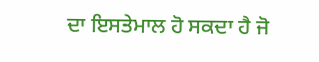ਦਾ ਇਸਤੇਮਾਲ ਹੋ ਸਕਦਾ ਹੈ ਜੋ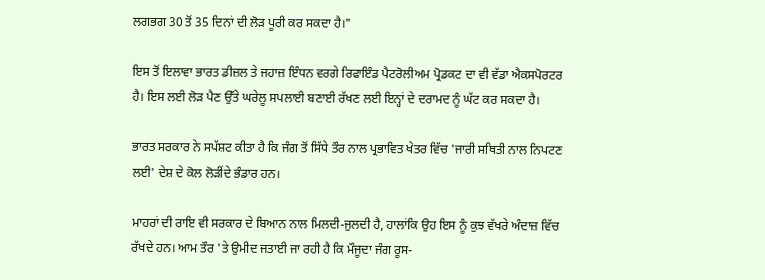ਲਗਭਗ 30 ਤੋਂ 35 ਦਿਨਾਂ ਦੀ ਲੋੜ ਪੂਰੀ ਕਰ ਸਕਦਾ ਹੈ।"

ਇਸ ਤੋਂ ਇਲਾਵਾ ਭਾਰਤ ਡੀਜ਼ਲ ਤੇ ਜਹਾਜ਼ ਇੰਧਨ ਵਰਗੇ ਰਿਫਾਇੰਡ ਪੈਟਰੋਲੀਅਮ ਪ੍ਰੋਡਕਟ ਦਾ ਵੀ ਵੱਡਾ ਐਕਸਪੋਰਟਰ ਹੈ। ਇਸ ਲਈ ਲੋੜ ਪੈਣ ਉੱਤੇ ਘਰੇਲੂ ਸਪਲਾਈ ਬਣਾਈ ਰੱਖਣ ਲਈ ਇਨ੍ਹਾਂ ਦੇ ਦਰਾਮਦ ਨੂੰ ਘੱਟ ਕਰ ਸਕਦਾ ਹੈ।

ਭਾਰਤ ਸਰਕਾਰ ਨੇ ਸਪੱਸ਼ਟ ਕੀਤਾ ਹੈ ਕਿ ਜੰਗ ਤੋਂ ਸਿੱਧੇ ਤੌਰ ਨਾਲ ਪ੍ਰਭਾਵਿਤ ਖੇਤਰ ਵਿੱਚ 'ਜਾਰੀ ਸਥਿਤੀ ਨਾਲ ਨਿਪਟਣ ਲਈ' ਦੇਸ਼ ਦੇ ਕੋਲ ਲੋੜੀਂਦੇ ਭੰਡਾਰ ਹਨ।

ਮਾਹਰਾਂ ਦੀ ਰਾਇ ਵੀ ਸਰਕਾਰ ਦੇ ਬਿਆਨ ਨਾਲ ਮਿਲਦੀ-ਜੁਲਦੀ ਹੈ, ਹਾਲਾਂਕਿ ਉਹ ਇਸ ਨੂੰ ਕੁਝ ਵੱਖਰੇ ਅੰਦਾਜ਼ ਵਿੱਚ ਰੱਖਦੇ ਹਨ। ਆਮ ਤੌਰ 'ਤੇ ਉਮੀਦ ਜਤਾਈ ਜਾ ਰਹੀ ਹੈ ਕਿ ਮੌਜੂਦਾ ਜੰਗ ਰੂਸ-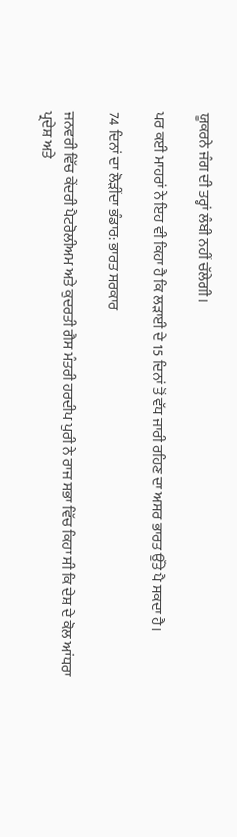ਯੂਕਰਨੇ ਜੰਗ ਦੀ ਤਰ੍ਹਾਂ ਲੰਬੀ ਨਹੀਂ ਚੱਲੇਗੀ।

ਪਰ ਕਈ ਮਾਹਰਾਂ ਨੇ ਇਹ ਵੀ ਕਿਹਾ ਹੈ ਕਿ ਲੜਾਈ ਦੇ 15 ਦਿਨਾਂ ਤੋਂ ਵੱਧ ਜਾਰੀ ਰਹਿਣ ਦਾ ਅਸਰ ਭਾਰਤ ਉੱਤੇ ਪੈ ਸਕਦਾ ਹੈ।

74 ਦਿਨਾਂ ਦਾ ਲੋੜੀਂਦਾ ਭੰਡਾਰ: ਭਾਰਤ ਸਰਕਾਰ

ਜਨਵਰੀ ਵਿੱਚ ਕੇਂਦਰੀ ਪੈਟਰੋਲੀਅਮ ਅਤੇ ਕੁਦਰਤੀ ਗੈਸ ਮੰਤਰੀ ਹਰਦੀਪ ਪੁਰੀ ਨੇ ਰਾਜ ਸਭਾ ਵਿੱਚ ਕਿਹਾ ਸੀ ਕਿ ਦੇਸ਼ ਦੇ ਕੋਲ ਆਂਧਰਾ ਪ੍ਰਦੇਸ਼ ਅਤੇ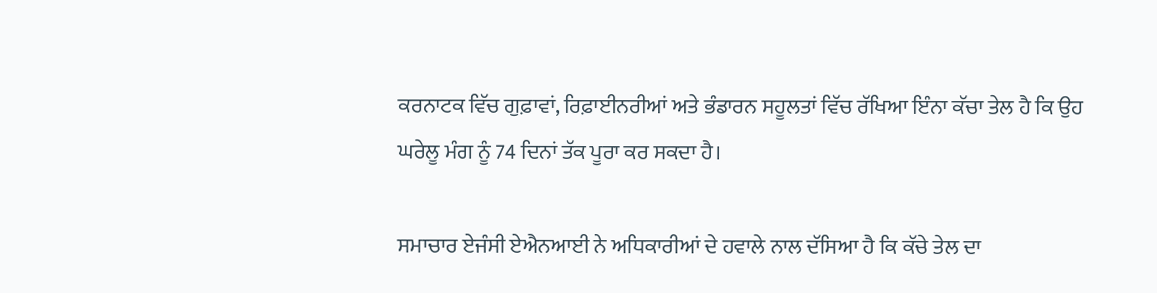ਕਰਨਾਟਕ ਵਿੱਚ ਗੁਫ਼ਾਵਾਂ, ਰਿਫ਼ਾਈਨਰੀਆਂ ਅਤੇ ਭੰਡਾਰਨ ਸਹੂਲਤਾਂ ਵਿੱਚ ਰੱਖਿਆ ਇੰਨਾ ਕੱਚਾ ਤੇਲ ਹੈ ਕਿ ਉਹ ਘਰੇਲੂ ਮੰਗ ਨੂੰ 74 ਦਿਨਾਂ ਤੱਕ ਪੂਰਾ ਕਰ ਸਕਦਾ ਹੈ।

ਸਮਾਚਾਰ ਏਜੰਸੀ ਏਐਨਆਈ ਨੇ ਅਧਿਕਾਰੀਆਂ ਦੇ ਹਵਾਲੇ ਨਾਲ ਦੱਸਿਆ ਹੈ ਕਿ ਕੱਚੇ ਤੇਲ ਦਾ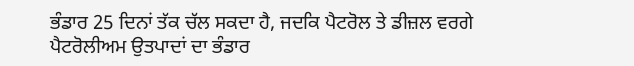ਭੰਡਾਰ 25 ਦਿਨਾਂ ਤੱਕ ਚੱਲ ਸਕਦਾ ਹੈ, ਜਦਕਿ ਪੈਟਰੋਲ ਤੇ ਡੀਜ਼ਲ ਵਰਗੇ ਪੈਟਰੋਲੀਅਮ ਉਤਪਾਦਾਂ ਦਾ ਭੰਡਾਰ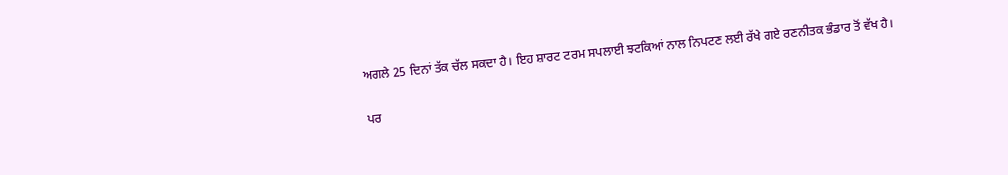ਅਗਲੇ 25 ਦਿਨਾਂ ਤੱਕ ਚੱਲ ਸਕਦਾ ਹੈ। ਇਹ ਸ਼ਾਰਟ ਟਰਮ ਸਪਲਾਈ ਝਟਕਿਆਂ ਨਾਲ ਨਿਪਟਣ ਲਈ ਰੱਖੇ ਗਏ ਰਣਨੀਤਕ ਭੰਡਾਰ ਤੋਂ ਵੱਖ ਹੈ।

ਪਰ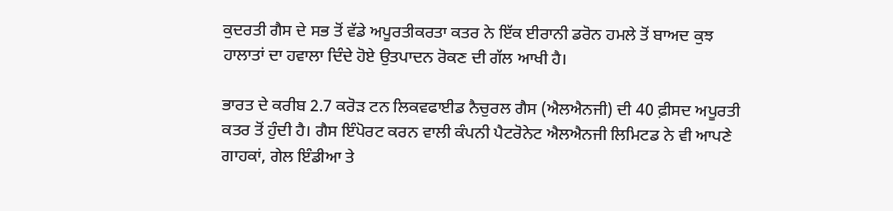ਕੁਦਰਤੀ ਗੈਸ ਦੇ ਸਭ ਤੋਂ ਵੱਡੇ ਅਪੂਰਤੀਕਰਤਾ ਕਤਰ ਨੇ ਇੱਕ ਈਰਾਨੀ ਡਰੋਨ ਹਮਲੇ ਤੋਂ ਬਾਅਦ ਕੁਝ ਹਾਲਾਤਾਂ ਦਾ ਹਵਾਲਾ ਦਿੰਦੇ ਹੋਏ ਉਤਪਾਦਨ ਰੋਕਣ ਦੀ ਗੱਲ ਆਖੀ ਹੈ।

ਭਾਰਤ ਦੇ ਕਰੀਬ 2.7 ਕਰੋੜ ਟਨ ਲਿਕਵਫਾਈਡ ਨੈਚੁਰਲ ਗੈਸ (ਐਲਐਨਜੀ) ਦੀ 40 ਫ਼ੀਸਦ ਅਪੂਰਤੀ ਕਤਰ ਤੋਂ ਹੁੰਦੀ ਹੈ। ਗੈਸ ਇੰਪੋਰਟ ਕਰਨ ਵਾਲੀ ਕੰਪਨੀ ਪੈਟਰੋਨੇਟ ਐਲਐਨਜੀ ਲਿਮਿਟਡ ਨੇ ਵੀ ਆਪਣੇ ਗਾਹਕਾਂ, ਗੇਲ ਇੰਡੀਆ ਤੇ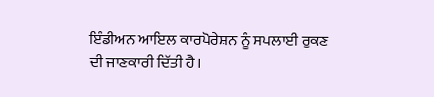ਇੰਡੀਅਨ ਆਇਲ ਕਾਰਪੋਰੇਸ਼ਨ ਨੂੰ ਸਪਲਾਈ ਰੁਕਣ ਦੀ ਜਾਣਕਾਰੀ ਦਿੱਤੀ ਹੈ।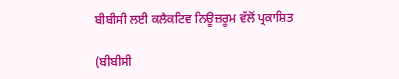ਬੀਬੀਸੀ ਲਈ ਕਲੈਕਟਿਵ ਨਿਊਜ਼ਰੂਮ ਵੱਲੋਂ ਪ੍ਰਕਾਸ਼ਿਤ

(ਬੀਬੀਸੀ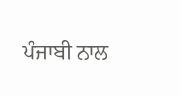ਪੰਜਾਬੀ ਨਾਲ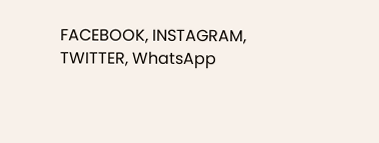FACEBOOK, INSTAGRAM, TWITTER, WhatsApp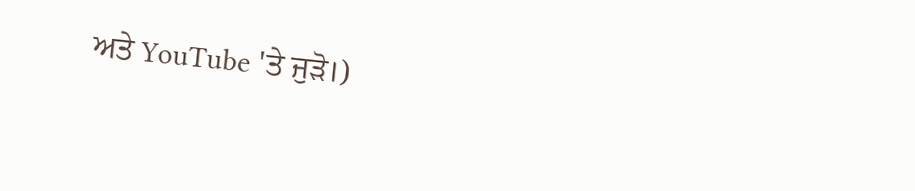ਅਤੇ YouTube 'ਤੇ ਜੁੜੋ।)